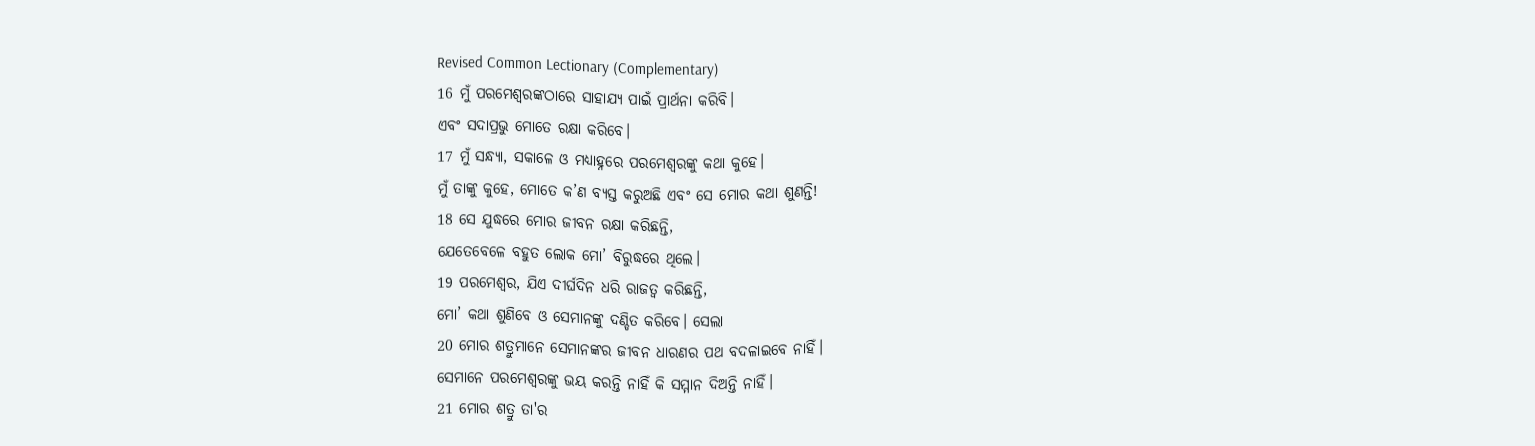Revised Common Lectionary (Complementary)
16 ମୁଁ ପରମେଶ୍ୱରଙ୍କଠାରେ ସାହାଯ୍ୟ ପାଇଁ ପ୍ରାର୍ଥନା କରିବି।
ଏବଂ ସଦାପ୍ରଭୁ ମୋତେ ରକ୍ଷା କରିବେ।
17 ମୁଁ ସନ୍ଧ୍ୟା, ସକାଳେ ଓ ମଧ୍ୟାହ୍ନରେ ପରମେଶ୍ୱରଙ୍କୁ କଥା କୁହେ।
ମୁଁ ତାଙ୍କୁ କୁହେ, ମୋତେ କ’ଣ ବ୍ୟସ୍ତ କରୁଅଛି ଏବଂ ସେ ମୋର କଥା ଶୁଣନ୍ତି!
18 ସେ ଯୁଦ୍ଧରେ ମୋର ଜୀବନ ରକ୍ଷା କରିଛନ୍ତି,
ଯେତେବେଳେ ବହୁତ ଲୋକ ମୋ’ ବିରୁଦ୍ଧରେ ଥିଲେ।
19 ପରମେଶ୍ୱର, ଯିଏ ଦୀର୍ଘଦିନ ଧରି ରାଜତ୍ୱ କରିଛନ୍ତି,
ମୋ’ କଥା ଶୁଣିବେ ଓ ସେମାନଙ୍କୁ ଦଣ୍ଡିତ କରିବେ। ସେଲା
20 ମୋର ଶତ୍ରୁମାନେ ସେମାନଙ୍କର ଜୀବନ ଧାରଣର ପଥ ବଦଳାଇବେ ନାହିଁ।
ସେମାନେ ପରମେଶ୍ୱରଙ୍କୁ ଭୟ କରନ୍ତି ନାହିଁ କି ସମ୍ମାନ ଦିଅନ୍ତି ନାହିଁ।
21 ମୋର ଶତ୍ରୁ ତା'ର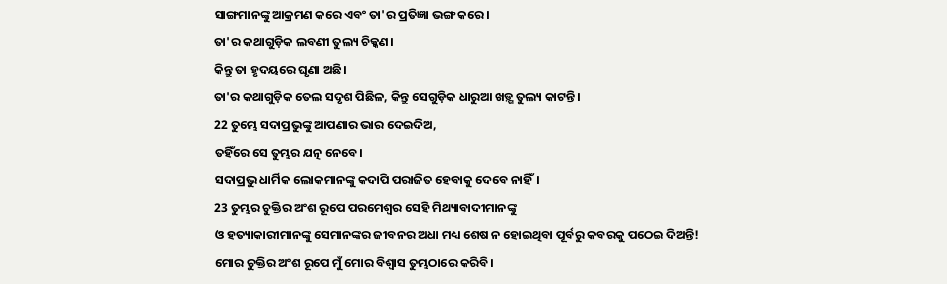ସାଙ୍ଗମାନଙ୍କୁ ଆକ୍ରମଣ କରେ ଏବଂ ତା'ର ପ୍ରତିଜ୍ଞା ଭଙ୍ଗ କରେ।
ତା'ର କଥାଗୁଡ଼ିକ ଲବଣୀ ତୁଲ୍ୟ ଚିକ୍କଣ।
କିନ୍ତୁ ତା ହୃଦୟରେ ଘୃଣା ଅଛି।
ତା'ର କଥାଗୁଡ଼ିକ ତେଲ ସଦୃଶ ପିଛିଳ, କିନ୍ତୁ ସେଗୁଡ଼ିକ ଧାରୁଆ ଖଡ଼୍ଗ ତୁଲ୍ୟ କାଟନ୍ତି।
22 ତୁମ୍ଭେ ସଦାପ୍ରଭୁଙ୍କୁ ଆପଣାର ଭାର ଦେଇଦିଅ,
ତହିଁରେ ସେ ତୁମ୍ଭର ଯତ୍ନ ନେବେ।
ସଦାପ୍ରଭୁ ଧାର୍ମିକ ଲୋକମାନଙ୍କୁ କଦାପି ପରାଜିତ ହେବାକୁ ଦେବେ ନାହିଁ।
23 ତୁମ୍ଭର ଚୁକ୍ତିର ଅଂଶ ରୂପେ ପରମେଶ୍ୱର ସେହି ମିଥ୍ୟାବାଦୀମାନଙ୍କୁ
ଓ ହତ୍ୟାକାରୀମାନଙ୍କୁ ସେମାନଙ୍କର ଜୀବନର ଅଧା ମଧ୍ୟ ଶେଷ ନ ହୋଇଥିବା ପୂର୍ବରୁ କବରକୁ ପଠେଇ ଦିଅନ୍ତି!
ମୋର ଚୁକ୍ତିର ଅଂଶ ରୂପେ ମୁଁ ମୋର ବିଶ୍ୱାସ ତୁମ୍ଭଠାରେ କରିବି।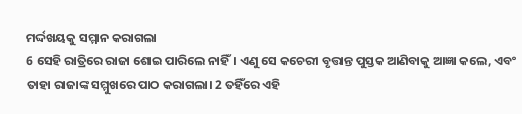ମର୍ଦ୍ଦଖୟକୁ ସମ୍ମାନ କରାଗଲା
6 ସେହି ରାତ୍ରିରେ ରାଜା ଶୋଇ ପାରିଲେ ନାହିଁ। ଏଣୁ ସେ କଚେରୀ ବୃତ୍ତାନ୍ତ ପୁସ୍ତକ ଆଣିବାକୁ ଆଜ୍ଞା କଲେ, ଏବଂ ତାହା ରାଜାଙ୍କ ସମ୍ମୁଖରେ ପାଠ କରାଗଲା। 2 ତହିଁରେ ଏହି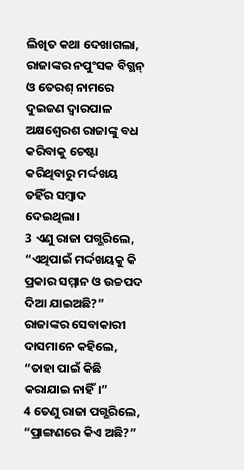ଲିଖିତ କଥା ଦେଖାଗଲା, ରାଜାଙ୍କର ନପୁଂସକ ବିଗ୍ଥନ୍ ଓ ତେରଶ୍ ନାମରେ ଦୁଇଜଣ ଦ୍ୱାରପାଳ ଅକ୍ଷଶ୍ୱେରଶ ରାଜାଙ୍କୁ ବଧ କରିବାକୁ ଚେଷ୍ଟା କରିଥିବାରୁ ମର୍ଦ୍ଦଖୟ ତହିଁର ସମ୍ବାଦ ଦେଇଥିଲା।
3 ଏଣୁ ରାଜା ପଗ୍ଭରିଲେ, “ଏଥିପାଇଁ ମର୍ଦ୍ଦଖୟକୁ କି ପ୍ରକାର ସମ୍ମାନ ଓ ଉଚ୍ଚପଦ ଦିଆ ଯାଇଅଛି?”
ରାଜାଙ୍କର ସେବାକାରୀ ଦାସମାନେ କହିଲେ, “ତାହା ପାଇଁ କିଛି କରାଯାଇ ନାହିଁ।”
4 ତେଣୁ ରାଜା ପଗ୍ଭରିଲେ, “ପ୍ରାଙ୍ଗଣରେ କିଏ ଅଛି?”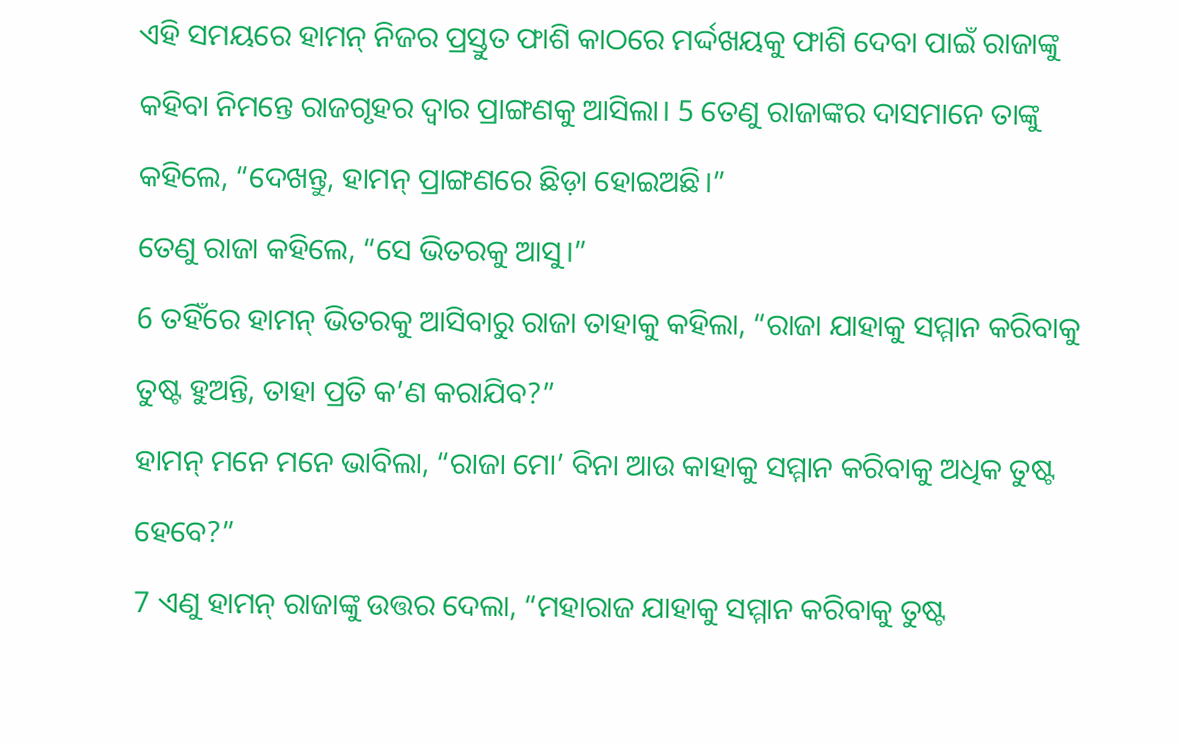ଏହି ସମୟରେ ହାମନ୍ ନିଜର ପ୍ରସ୍ତୁତ ଫାଶି କାଠରେ ମର୍ଦ୍ଦଖୟକୁ ଫାଶି ଦେବା ପାଇଁ ରାଜାଙ୍କୁ କହିବା ନିମନ୍ତେ ରାଜଗୃହର ଦ୍ୱାର ପ୍ରାଙ୍ଗଣକୁ ଆସିଲା। 5 ତେଣୁ ରାଜାଙ୍କର ଦାସମାନେ ତାଙ୍କୁ କହିଲେ, “ଦେଖନ୍ତୁ, ହାମନ୍ ପ୍ରାଙ୍ଗଣରେ ଛିଡ଼ା ହୋଇଅଛି।”
ତେଣୁ ରାଜା କହିଲେ, “ସେ ଭିତରକୁ ଆସୁ।”
6 ତହିଁରେ ହାମନ୍ ଭିତରକୁ ଆସିବାରୁ ରାଜା ତାହାକୁ କହିଲା, “ରାଜା ଯାହାକୁ ସମ୍ମାନ କରିବାକୁ ତୁଷ୍ଟ ହୁଅନ୍ତି, ତାହା ପ୍ରତି କ’ଣ କରାଯିବ?”
ହାମନ୍ ମନେ ମନେ ଭାବିଲା, “ରାଜା ମୋ’ ବିନା ଆଉ କାହାକୁ ସମ୍ମାନ କରିବାକୁ ଅଧିକ ତୁଷ୍ଟ ହେବେ?”
7 ଏଣୁ ହାମନ୍ ରାଜାଙ୍କୁ ଉତ୍ତର ଦେଲା, “ମହାରାଜ ଯାହାକୁ ସମ୍ମାନ କରିବାକୁ ତୁଷ୍ଟ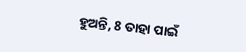ହୁଅନ୍ତି, 8 ତାହା ପାଇଁ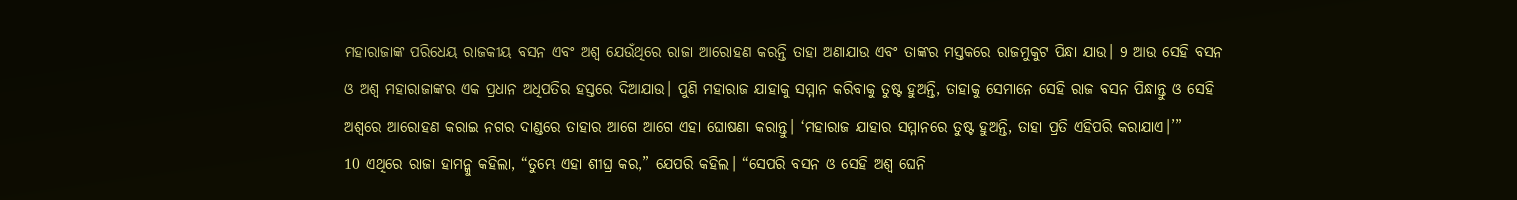ମହାରାଜାଙ୍କ ପରିଧେୟ ରାଜକୀୟ ବସନ ଏବଂ ଅଶ୍ୱ ଯେଉଁଥିରେ ରାଜା ଆରୋହଣ କରନ୍ତି ତାହା ଅଣାଯାଉ ଏବଂ ତାଙ୍କର ମସ୍ତକରେ ରାଜମୁକୁଟ ପିନ୍ଧା ଯାଉ। 9 ଆଉ ସେହି ବସନ ଓ ଅଶ୍ୱ ମହାରାଜାଙ୍କର ଏକ ପ୍ରଧାନ ଅଧିପତିର ହସ୍ତରେ ଦିଆଯାଉ। ପୁଣି ମହାରାଜ ଯାହାକୁ ସମ୍ମାନ କରିବାକୁ ତୁଷ୍ଟ ହୁଅନ୍ତି, ତାହାକୁ ସେମାନେ ସେହି ରାଜ ବସନ ପିନ୍ଧାନ୍ତୁ ଓ ସେହି ଅଶ୍ୱରେ ଆରୋହଣ କରାଇ ନଗର ଦାଣ୍ଡରେ ତାହାର ଆଗେ ଆଗେ ଏହା ଘୋଷଣା କରାନ୍ତୁ। ‘ମହାରାଜ ଯାହାର ସମ୍ମାନରେ ତୁଷ୍ଟ ହୁଅନ୍ତି, ତାହା ପ୍ରତି ଏହିପରି କରାଯାଏ।’”
10 ଏଥିରେ ରାଜା ହାମନ୍କୁ କହିଲା, “ତୁମ୍ଭେ ଏହା ଶୀଘ୍ର କର,” ଯେପରି କହିଲ। “ସେପରି ବସନ ଓ ସେହି ଅଶ୍ୱ ଘେନି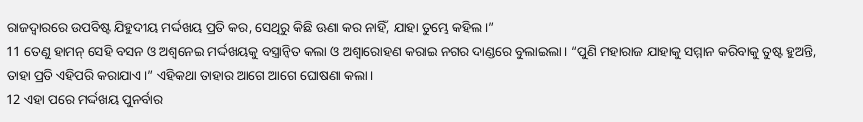ରାଜଦ୍ୱାରରେ ଉପବିଷ୍ଟ ଯିହୁଦୀୟ ମର୍ଦ୍ଦଖୟ ପ୍ରତି କର, ସେଥିରୁ କିଛି ଊଣା କର ନାହିଁ, ଯାହା ତୁମ୍ଭେ କହିଲ।”
11 ତେଣୁ ହାମନ୍ ସେହି ବସନ ଓ ଅଶ୍ୱନେଇ ମର୍ଦ୍ଦଖୟକୁ ବସ୍ତ୍ରାନ୍ୱିତ କଲା ଓ ଅଶ୍ୱାରୋହଣ କରାଇ ନଗର ଦାଣ୍ଡରେ ବୁଲାଇଲା। “ପୁଣି ମହାରାଜ ଯାହାକୁ ସମ୍ମାନ କରିବାକୁ ତୁଷ୍ଟ ହୁଅନ୍ତି, ତାହା ପ୍ରତି ଏହିପରି କରାଯାଏ।” ଏହିକଥା ତାହାର ଆଗେ ଆଗେ ଘୋଷଣା କଲା।
12 ଏହା ପରେ ମର୍ଦ୍ଦଖୟ ପୁନର୍ବାର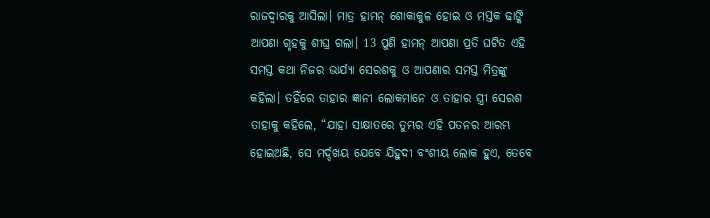ରାଜଦ୍ୱାରକୁ ଆସିଲା। ମାତ୍ର ହାମନ୍ ଶୋକାକୁଳ ହୋଇ ଓ ମସ୍ତକ ଢାଙ୍କି ଆପଣା ଗୃହକୁ ଶୀଘ୍ର ଗଲା। 13 ପୁଣି ହାମନ୍ ଆପଣା ପ୍ରତି ଘଟିତ ଏହି ସମସ୍ତ କଥା ନିଜର ଭାର୍ଯ୍ୟା ସେରଶକୁ ଓ ଆପଣାର ସମସ୍ତ ମିତ୍ରଙ୍କୁ କହିଲା। ତହିଁରେ ତାହାର ଜ୍ଞାନୀ ଲୋକମାନେ ଓ ତାହାର ସ୍ତ୍ରୀ ସେରଶ ତାହାକୁ କହିଲେ, “ଯାହା ସାକ୍ଷାତରେ ତୁମ୍ଭର ଏହି ପତନର ଆରମ୍ଭ ହୋଇଅଛି, ସେ ମର୍ଦ୍ଦଖୟ ଯେବେ ଯିହୁଦୀ ବଂଶୀୟ ଲୋକ ହୁଏ, ତେବେ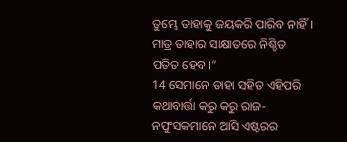ତୁମ୍ଭେ ତାହାକୁ ଜୟକରି ପାରିବ ନାହିଁ। ମାତ୍ର ତାହାର ସାକ୍ଷାତରେ ନିଶ୍ଚିତ ପତିତ ହେବ।”
14 ସେମାନେ ତାହା ସହିତ ଏହିପରି କଥାବାର୍ତ୍ତା କରୁ କରୁ ରାଜ-ନପୁଂସକମାନେ ଆସି ଏଷ୍ଟରର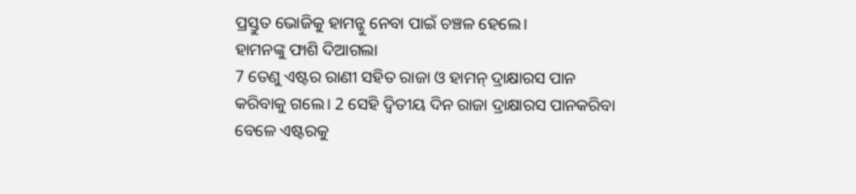ପ୍ରସ୍ତୁତ ଭୋଜିକୁ ହାମନ୍କୁ ନେବା ପାଇଁ ଚଞ୍ଚଳ ହେଲେ।
ହାମନଙ୍କୁ ଫାଶି ଦିଆଗଲା
7 ତେଣୁ ଏଷ୍ଟର ରାଣୀ ସହିତ ରାଜା ଓ ହାମନ୍ ଦ୍ରାକ୍ଷାରସ ପାନ କରିବାକୁ ଗଲେ। 2 ସେହି ଦ୍ୱିତୀୟ ଦିନ ରାଜା ଦ୍ରାକ୍ଷାରସ ପାନକରିବା ବେଳେ ଏଷ୍ଟରକୁ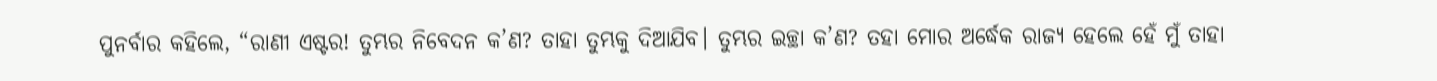ପୁନର୍ବାର କହିଲେ, “ରାଣୀ ଏଷ୍ଟର! ତୁମ୍ଭର ନିବେଦନ କ’ଣ? ତାହା ତୁମ୍ଭକୁ ଦିଆଯିବ। ତୁମ୍ଭର ଇଚ୍ଛା କ’ଣ? ତହା ମୋର ଅର୍ଦ୍ଧେକ ରାଜ୍ୟ ହେଲେ ହେଁ ମୁଁ ତାହା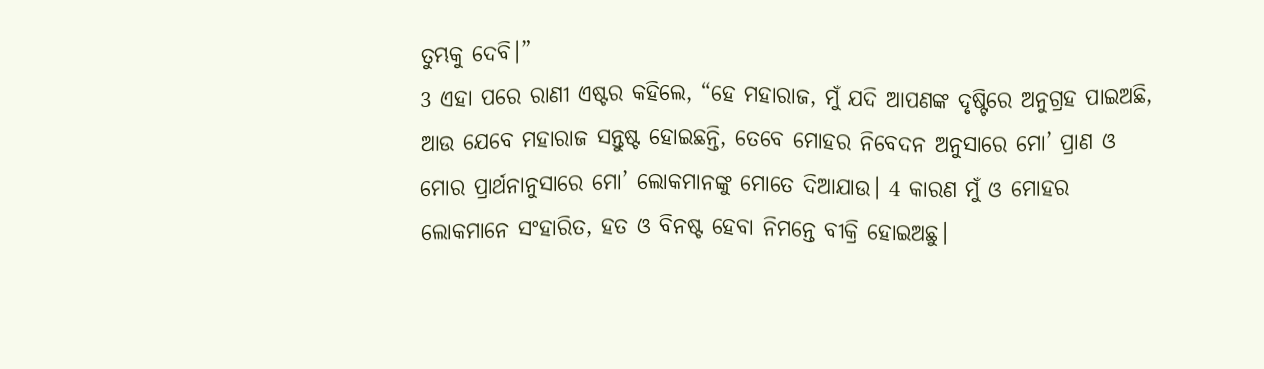ତୁମ୍ଭକୁ ଦେବି।”
3 ଏହା ପରେ ରାଣୀ ଏଷ୍ଟର କହିଲେ, “ହେ ମହାରାଜ, ମୁଁ ଯଦି ଆପଣଙ୍କ ଦୃଷ୍ଟିରେ ଅନୁଗ୍ରହ ପାଇଅଛି, ଆଉ ଯେବେ ମହାରାଜ ସନ୍ତୁଷ୍ଟ ହୋଇଛନ୍ତି, ତେବେ ମୋହର ନିବେଦନ ଅନୁସାରେ ମୋ’ ପ୍ରାଣ ଓ ମୋର ପ୍ରାର୍ଥନାନୁସାରେ ମୋ’ ଲୋକମାନଙ୍କୁ ମୋତେ ଦିଆଯାଉ। 4 କାରଣ ମୁଁ ଓ ମୋହର ଲୋକମାନେ ସଂହାରିତ, ହତ ଓ ବିନଷ୍ଟ ହେବା ନିମନ୍ତେ ବୀକ୍ରି ହୋଇଅଛୁ।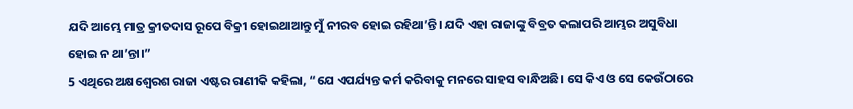ଯଦି ଆମ୍ଭେ ମାତ୍ର କ୍ରୀତଦାସ ରୂପେ ବିକ୍ରୀ ହୋଇଥାଆନ୍ତୁ ମୁଁ ନୀରବ ହୋଇ ରହିଥା’ନ୍ତି। ଯଦି ଏହା ରାଜାଙ୍କୁ ବିବ୍ରତ କଲାପରି ଆମ୍ଭର ଅସୁବିଧା ହୋଇ ନ ଥା’ନ୍ତା।”
5 ଏଥିରେ ଅକ୍ଷଶ୍ୱେରଶ ରାଜା ଏଷ୍ଟର ରାଣୀକି କହିଲା, “ଯେ ଏପର୍ଯ୍ୟନ୍ତ କର୍ମ କରିବାକୁ ମନରେ ସାହସ ବାନ୍ଧିଅଛି। ସେ କିଏ ଓ ସେ କେଉଁଠାରେ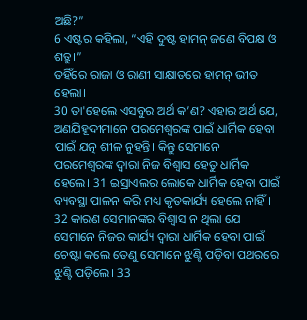ଅଛି?”
6 ଏଷ୍ଟର କହିଲା, “ଏହି ଦୁଷ୍ଟ ହାମନ୍ ଜଣେ ବିପକ୍ଷ ଓ ଶତ୍ରୁ।”
ତହିଁରେ ରାଜା ଓ ରାଣୀ ସାକ୍ଷାତରେ ହାମନ୍ ଭୀତ ହେଲା।
30 ତା'ହେଲେ ଏସବୁର ଅର୍ଥ କ’ଣ? ଏହାର ଅର୍ଥ ଯେ, ଅଣଯିହୂଦୀମାନେ ପରମେଶ୍ୱରଙ୍କ ପାଇଁ ଧାର୍ମିକ ହେବା ପାଇଁ ଯତ୍ନ ଶୀଳ ନୁହନ୍ତି। କିନ୍ତୁ ସେମାନେ ପରମେଶ୍ୱରଙ୍କ ଦ୍ୱାରା ନିଜ ବିଶ୍ୱାସ ହେତୁ ଧାର୍ମିକ ହେଲେ। 31 ଇସ୍ରାଏଲର ଲୋକେ ଧାର୍ମିକ ହେବା ପାଇଁ ବ୍ୟବସ୍ଥା ପାଳନ କରି ମଧ୍ୟ କୃତକାର୍ଯ୍ୟ ହେଲେ ନାହିଁ। 32 କାରଣ ସେମାନଙ୍କର ବିଶ୍ୱାସ ନ ଥିଲା ଯେ ସେମାନେ ନିଜର କାର୍ଯ୍ୟ ଦ୍ୱାରା ଧାର୍ମିକ ହେବା ପାଇଁ ଚେଷ୍ଟା କଲେ ତେଣୁ ସେମାନେ ଝୁଣ୍ଟି ପଡ଼ିବା ପଥରରେ ଝୁଣ୍ଟି ପଡ଼ିଲେ। 33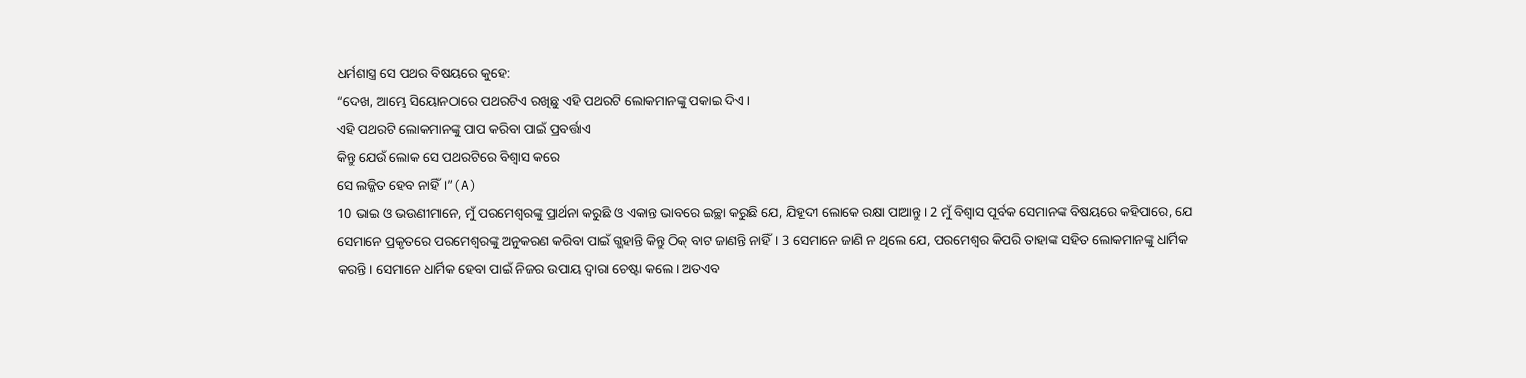ଧର୍ମଶାସ୍ତ୍ର ସେ ପଥର ବିଷୟରେ କୁହେ:
“ଦେଖ, ଆମ୍ଭେ ସିୟୋନଠାରେ ପଥରଟିଏ ରଖିଛୁ ଏହି ପଥରଟି ଲୋକମାନଙ୍କୁ ପକାଇ ଦିଏ।
ଏହି ପଥରଟି ଲୋକମାନଙ୍କୁ ପାପ କରିବା ପାଇଁ ପ୍ରବର୍ତ୍ତାଏ
କିନ୍ତୁ ଯେଉଁ ଲୋକ ସେ ପଥରଟିରେ ବିଶ୍ୱାସ କରେ
ସେ ଲଜ୍ଜିତ ହେବ ନାହିଁ।”(A)
10 ଭାଇ ଓ ଭଉଣୀମାନେ, ମୁଁ ପରମେଶ୍ୱରଙ୍କୁ ପ୍ରାର୍ଥନା କରୁଛି ଓ ଏକାନ୍ତ ଭାବରେ ଇଚ୍ଛା କରୁଛି ଯେ, ଯିହୂଦୀ ଲୋକେ ରକ୍ଷା ପାଆନ୍ତୁ। 2 ମୁଁ ବିଶ୍ୱାସ ପୂର୍ବକ ସେମାନଙ୍କ ବିଷୟରେ କହିପାରେ, ଯେ ସେମାନେ ପ୍ରକୃତରେ ପରମେଶ୍ୱରଙ୍କୁ ଅନୁକରଣ କରିବା ପାଇଁ ଗ୍ଭହାନ୍ତି କିନ୍ତୁ ଠିକ୍ ବାଟ ଜାଣନ୍ତି ନାହିଁ। 3 ସେମାନେ ଜାଣି ନ ଥିଲେ ଯେ, ପରମେଶ୍ୱର କିପରି ତାହାଙ୍କ ସହିତ ଲୋକମାନଙ୍କୁ ଧାର୍ମିକ କରନ୍ତି। ସେମାନେ ଧାର୍ମିକ ହେବା ପାଇଁ ନିଜର ଉପାୟ ଦ୍ୱାରା ଚେଷ୍ଟା କଲେ। ଅତଏବ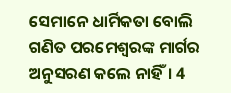ସେମାନେ ଧାର୍ମିକତା ବୋଲି ଗଣିତ ପରମେଶ୍ୱରଙ୍କ ମାର୍ଗର ଅନୁସରଣ କଲେ ନାହିଁ। 4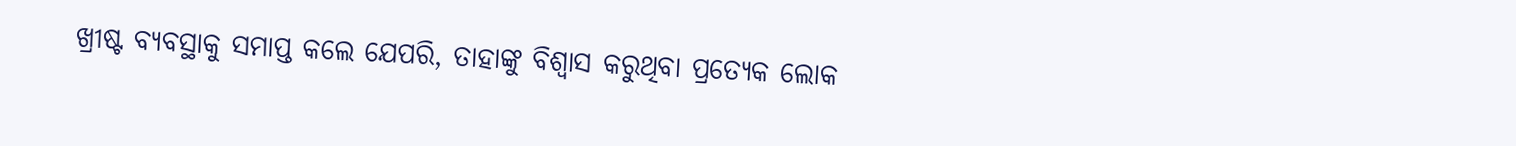ଖ୍ରୀଷ୍ଟ ବ୍ୟବସ୍ଥାକୁ ସମାପ୍ତ କଲେ ଯେପରି, ତାହାଙ୍କୁ ବିଶ୍ୱାସ କରୁଥିବା ପ୍ରତ୍ୟେକ ଲୋକ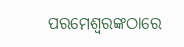ପରମେଶ୍ୱରଙ୍କଠାରେ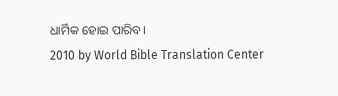ଧାର୍ମିକ ହୋଇ ପାରିବ।
2010 by World Bible Translation Center